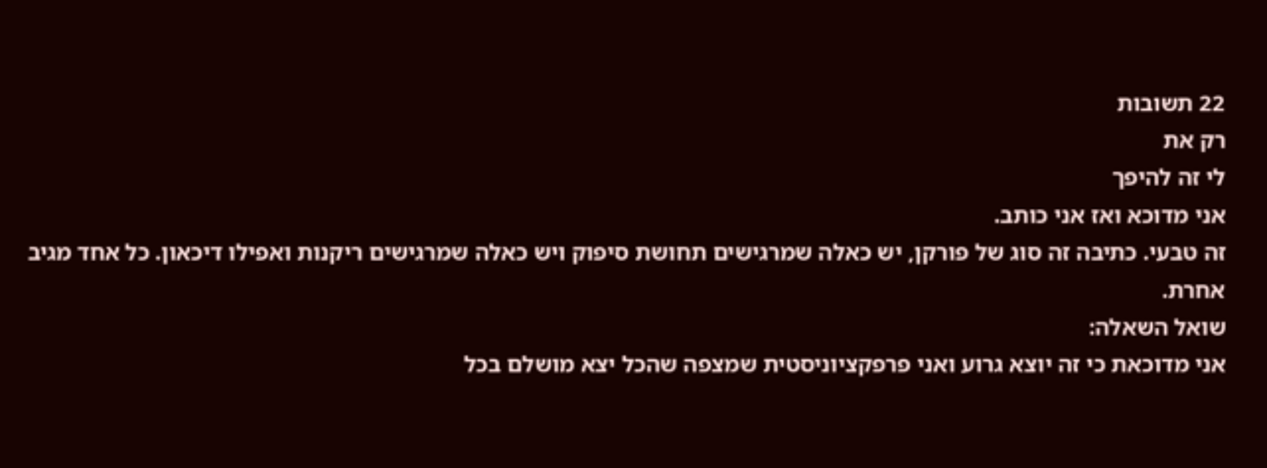22 תשובות
רק את
לי זה להיפך
אני מדוכא ואז אני כותב.
זה טבעי. כתיבה זה סוג של פורקן, יש כאלה שמרגישים תחושת סיפוק ויש כאלה שמרגישים ריקנות ואפילו דיכאון. כל אחד מגיב אחרת.
שואל השאלה:
אני מדוכאת כי זה יוצא גרוע ואני פרפקציוניסטית שמצפה שהכל יצא מושלם בכל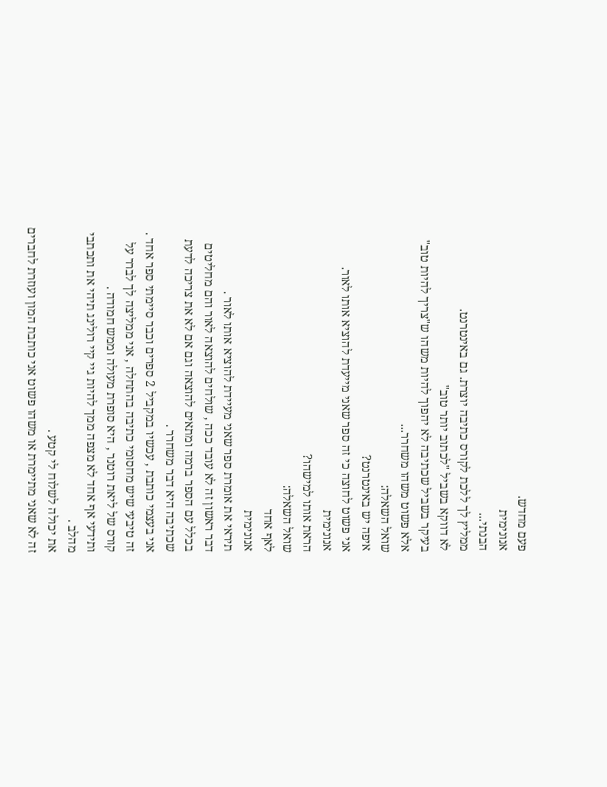פעם מחדש.
אנונימית
הבנתי...
ממליץ לך ללכת לקורס כתיבה יוצרת. גם באינטרנט.
לא דווקא בשביל "לכתוב יותר טוב"
בעיקר בשביל שכתיבה לא יהפוך להיות משהו ש"צריך להיות טוב"
אלא פשוט משהו משחרר...
שואל השאלה:
איפה יש באינטרנט?
אני פשוט לחוצה כי זה ספר שאני מייעדת להוציא אותו לאור.
אנונימית
הראת אותו למישהו?
שואל השאלה:
לאף אחד
אנונימית
תיראי את אומרת ספר שאני מעיידת להוציא אותו לאור .
דבר ראשון זה לא עובד ככה , שולחים להוצאה לאור והם מחליטים בכלל עם הספר ברמה ומתאים להוצאה וגם אם לא את צריכה לדעת שכתיבה היא דבר משחרר .
אני בעצמי כותבת , עכשיו במקביל 2 ספרים וכבר סיימתי ספר אחד .
זה טיבעי שיש מחסומי כתיבה בהתחלה , אני ממליצה לך לברר על קורס של ליאת רוטנר , היא סופרת מעולה וממש חמודה .
ותידעי אף אחד לא מצפה ממך להיות גיי קיי רולינג תיהי את ותכתבי מהלב .
את יכולה לשלוח לי קטע .
זה לא שאני מתיימרת או משהו פשוט אני כותבת המון ועוזרת לחברים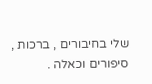שלי בחיבורים , ברכות , סיפורים וכאלה .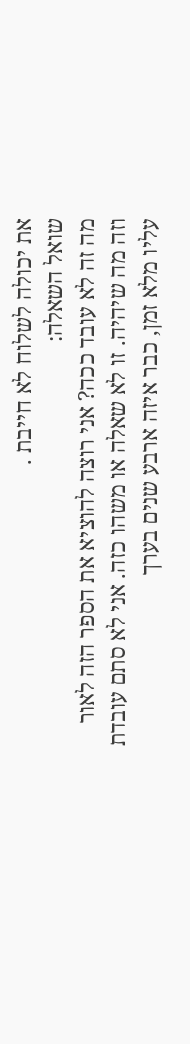את יכולה לשלוח לא חייבת .
שואל השאלה:
מה זה לא עובד ככה? אני רוצה להוציא את הספר הזה לאור וזה מה שיהיה. זו לא שאלה או משהו כזה. אני לא סתם עובדת עליו מלא זמן, כבר איזה ארבע שנים בערך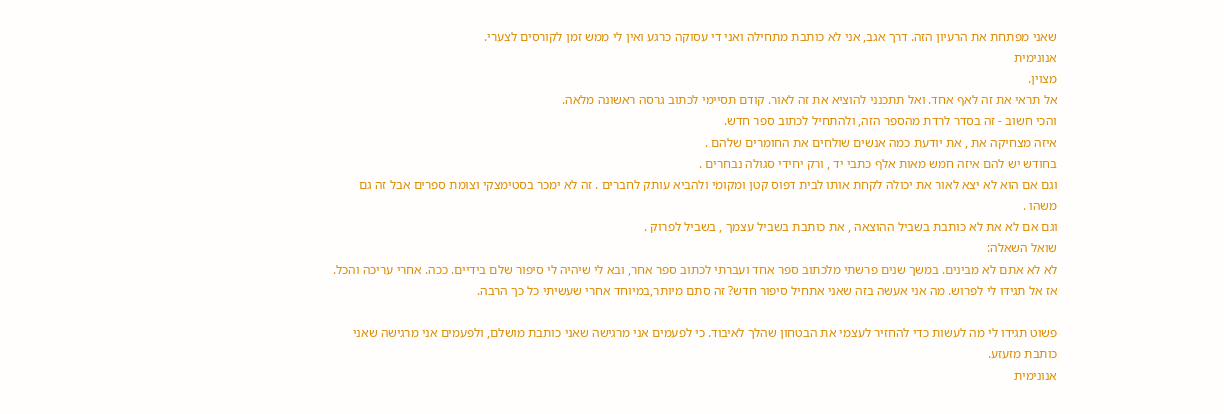שאני מפתחת את הרעיון הזה. דרך אגב, אני לא כותבת מתחילה ואני די עסוקה כרגע ואין לי ממש זמן לקורסים לצערי.
אנונימית
מצוין.
אל תראי את זה לאף אחד. ואל תתכנני להוציא את זה לאור. קודם תסיימי לכתוב גרסה ראשונה מלאה.
והכי חשוב - זה בסדר לרדת מהספר הזה, ולהתחיל לכתוב ספר חדש.
איזה מצחיקה את , את יודעת כמה אנשים שולחים את החומרים שלהם .
בחודש יש להם איזה חמש מאות אלף כתבי יד , ורק יחידי סגולה נבחרים .
וגם אם הוא לא יצא לאור את יכולה לקחת אותו לבית דפוס קטן ומקומי ולהביא עותק לחברים . זה לא ימכר בסטימצקי וצומת ספרים אבל זה גם משהו .
וגם אם לא את לא כותבת בשביל ההוצאה , את כותבת בשביל עצמך , בשביל לפרוק .
שואל השאלה:
לא לא אתם לא מבינים. במשך שנים פרשתי מלכתוב ספר אחד ועברתי לכתוב ספר אחר, ובא לי שיהיה לי סיפור שלם בידיים. ככה. אחרי עריכה והכל. אז אל תגידו לי לפרוש. מה אני אעשה בזה שאני אתחיל סיפור חדש? זה סתם מיותר,במיוחד אחרי שעשיתי כל כך הרבה.

פשוט תגידו לי מה לעשות כדי להחזיר לעצמי את הבטחון שהלך לאיבוד. כי לפעמים אני מרגישה שאני כותבת מושלם, ולפעמים אני מרגישה שאני כותבת מזעזע.
אנונימית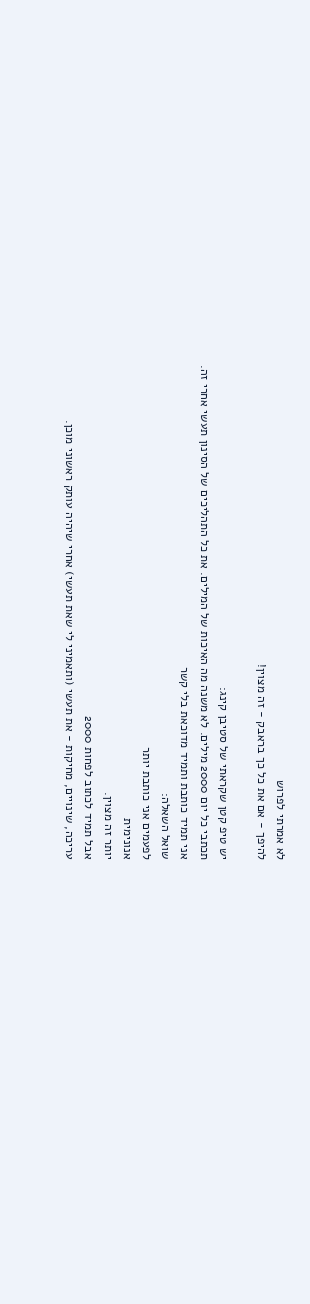לא אמרתי לפרוש
להיפך - אם את כל כך בראבק - זה מצוין!

יש טיפ קטן שקראתי של סטיבן קינג:
תכתבי כל יום 2000 מילים. לא משנה מה האיכות של המילים. את כל התהליכים של הסינון תעשי אחרי זה.
אני תמיד כותבת ותמיד מדוכאת בלי קשר
שואל השאלה:
לפעמים אני כותבת יותר
אנונימית
יותר זה מצוין.
אבל תמיד לכתוב לפחות 2000
עריכה, שינויים, מחיקות - את תעשי (ותאמיני לי שאת תעשי) אחרי שיהיה עותק ראשוני מוכן.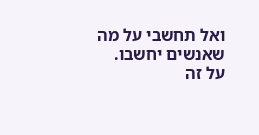ואל תחשבי על מה שאנשים יחשבו.
על זה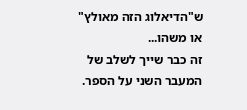ש"הדיאלוג הזה מאולץ" או משהו...
זה כבר שייך לשלב של המעבר השני על הספר.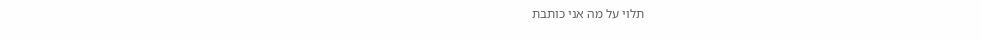תלוי על מה אני כותבת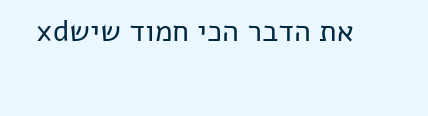את הדבר הכי חמוד שישxd